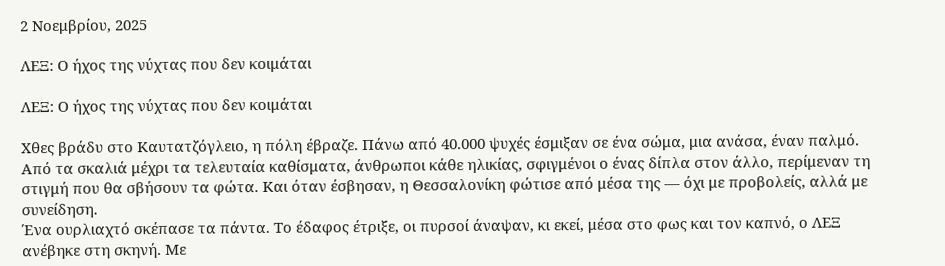2 Νοεμβρίου, 2025

ΛΕΞ: Ο ήχος της νύχτας που δεν κοιμάται

ΛΕΞ: Ο ήχος της νύχτας που δεν κοιμάται

Χθες βράδυ στο Καυτατζόγλειο, η πόλη έβραζε. Πάνω από 40.000 ψυχές έσμιξαν σε ένα σώμα, μια ανάσα, έναν παλμό. Από τα σκαλιά μέχρι τα τελευταία καθίσματα, άνθρωποι κάθε ηλικίας, σφιγμένοι ο ένας δίπλα στον άλλο, περίμεναν τη στιγμή που θα σβήσουν τα φώτα. Και όταν έσβησαν, η Θεσσαλονίκη φώτισε από μέσα της — όχι με προβολείς, αλλά με συνείδηση.
Ένα ουρλιαχτό σκέπασε τα πάντα. Το έδαφος έτριξε, οι πυρσοί άναψαν, κι εκεί, μέσα στο φως και τον καπνό, ο ΛΕΞ ανέβηκε στη σκηνή. Με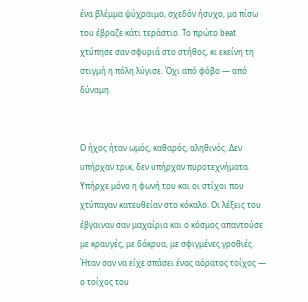ένα βλέμμα ψύχραιμο, σχεδόν ήσυχο, μα πίσω του έβραζε κάτι τεράστιο. Το πρώτο beat χτύπησε σαν σφυριά στο στήθος, κι εκείνη τη στιγμή η πόλη λύγισε. Όχι από φόβο — από δύναμη.


Ο ήχος ήταν ωμός, καθαρός, αληθινός. Δεν υπήρχαν τρικ, δεν υπήρχαν πυροτεχνήματα. Υπήρχε μόνο η φωνή του και οι στίχοι που χτύπαγαν κατευθείαν στο κόκαλο. Οι λέξεις του έβγαιναν σαν μαχαίρια και ο κόσμος απαντούσε με κραυγές, με δάκρυα, με σφιγμένες γροθιές. Ήταν σαν να είχε σπάσει ένας αόρατος τοίχος — ο τοίχος του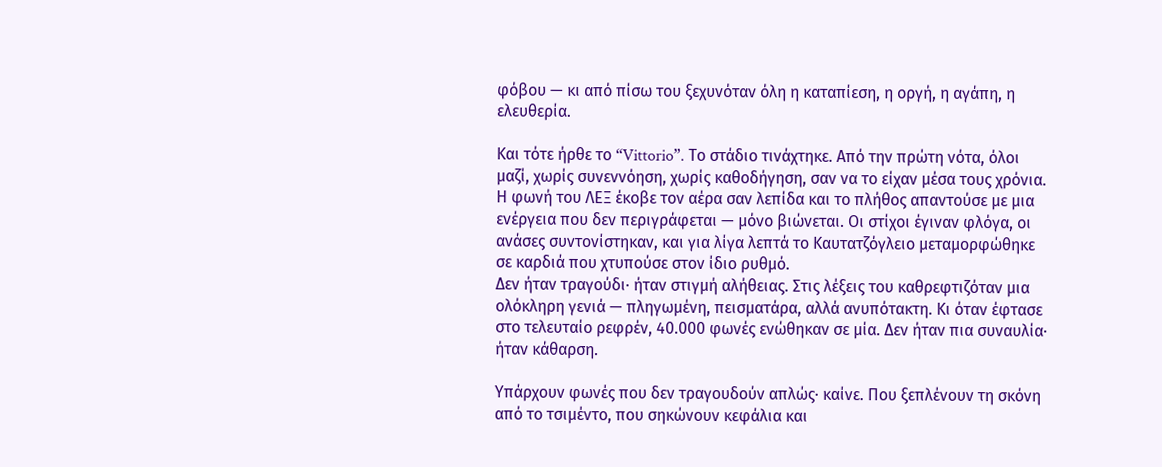φόβου — κι από πίσω του ξεχυνόταν όλη η καταπίεση, η οργή, η αγάπη, η ελευθερία.

Και τότε ήρθε το “Vittorio”. Το στάδιο τινάχτηκε. Από την πρώτη νότα, όλοι μαζί, χωρίς συνεννόηση, χωρίς καθοδήγηση, σαν να το είχαν μέσα τους χρόνια. Η φωνή του ΛΕΞ έκοβε τον αέρα σαν λεπίδα και το πλήθος απαντούσε με μια ενέργεια που δεν περιγράφεται — μόνο βιώνεται. Οι στίχοι έγιναν φλόγα, οι ανάσες συντονίστηκαν, και για λίγα λεπτά το Καυτατζόγλειο μεταμορφώθηκε σε καρδιά που χτυπούσε στον ίδιο ρυθμό.
Δεν ήταν τραγούδι∙ ήταν στιγμή αλήθειας. Στις λέξεις του καθρεφτιζόταν μια ολόκληρη γενιά — πληγωμένη, πεισματάρα, αλλά ανυπότακτη. Κι όταν έφτασε στο τελευταίο ρεφρέν, 40.000 φωνές ενώθηκαν σε μία. Δεν ήταν πια συναυλία∙ ήταν κάθαρση.

Υπάρχουν φωνές που δεν τραγουδούν απλώς∙ καίνε. Που ξεπλένουν τη σκόνη από το τσιμέντο, που σηκώνουν κεφάλια και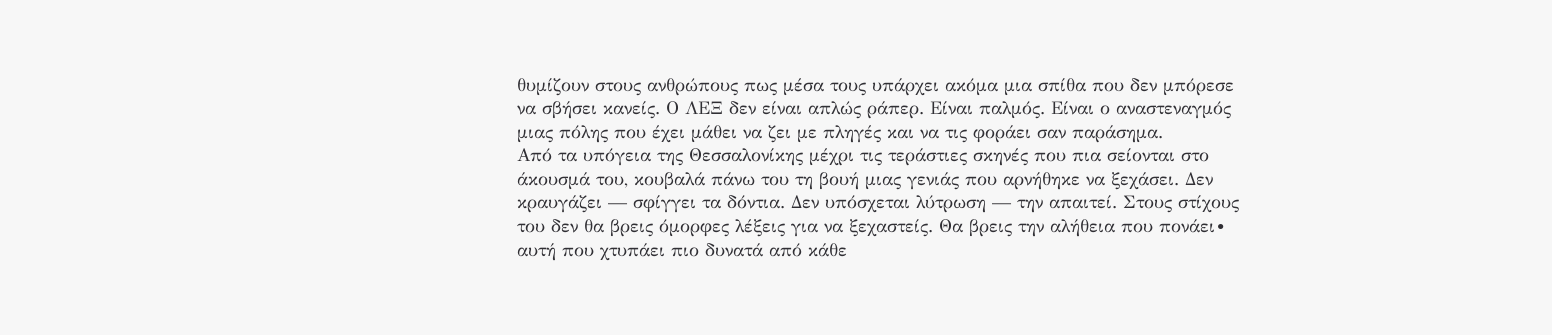θυμίζουν στους ανθρώπους πως μέσα τους υπάρχει ακόμα μια σπίθα που δεν μπόρεσε να σβήσει κανείς. Ο ΛΕΞ δεν είναι απλώς ράπερ. Είναι παλμός. Είναι ο αναστεναγμός μιας πόλης που έχει μάθει να ζει με πληγές και να τις φοράει σαν παράσημα.
Από τα υπόγεια της Θεσσαλονίκης μέχρι τις τεράστιες σκηνές που πια σείονται στο άκουσμά του, κουβαλά πάνω του τη βουή μιας γενιάς που αρνήθηκε να ξεχάσει. Δεν κραυγάζει — σφίγγει τα δόντια. Δεν υπόσχεται λύτρωση — την απαιτεί. Στους στίχους του δεν θα βρεις όμορφες λέξεις για να ξεχαστείς. Θα βρεις την αλήθεια που πονάει∙ αυτή που χτυπάει πιο δυνατά από κάθε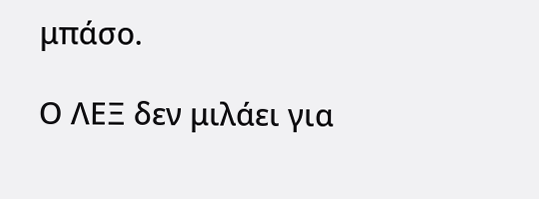μπάσο.

Ο ΛΕΞ δεν μιλάει για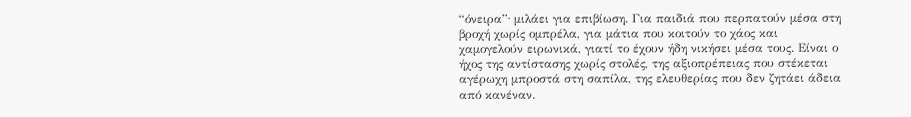“όνειρα”∙ μιλάει για επιβίωση. Για παιδιά που περπατούν μέσα στη βροχή χωρίς ομπρέλα, για μάτια που κοιτούν το χάος και χαμογελούν ειρωνικά, γιατί το έχουν ήδη νικήσει μέσα τους. Είναι ο ήχος της αντίστασης χωρίς στολές, της αξιοπρέπειας που στέκεται αγέρωχη μπροστά στη σαπίλα, της ελευθερίας που δεν ζητάει άδεια από κανέναν.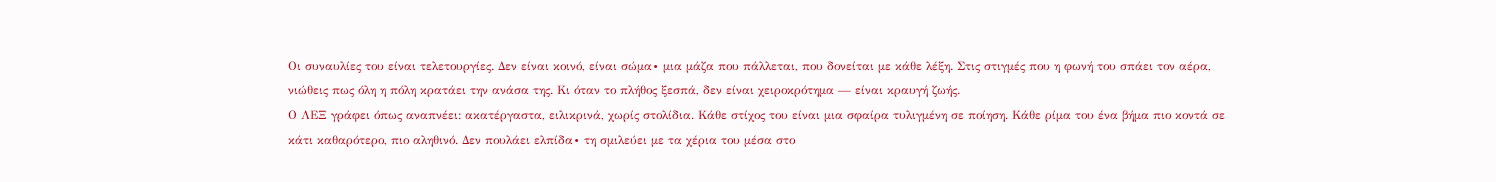Οι συναυλίες του είναι τελετουργίες. Δεν είναι κοινό, είναι σώμα∙ μια μάζα που πάλλεται, που δονείται με κάθε λέξη. Στις στιγμές που η φωνή του σπάει τον αέρα, νιώθεις πως όλη η πόλη κρατάει την ανάσα της. Κι όταν το πλήθος ξεσπά, δεν είναι χειροκρότημα — είναι κραυγή ζωής.
Ο ΛΕΞ γράφει όπως αναπνέει: ακατέργαστα, ειλικρινά, χωρίς στολίδια. Κάθε στίχος του είναι μια σφαίρα τυλιγμένη σε ποίηση. Κάθε ρίμα του ένα βήμα πιο κοντά σε κάτι καθαρότερο, πιο αληθινό. Δεν πουλάει ελπίδα∙ τη σμιλεύει με τα χέρια του μέσα στο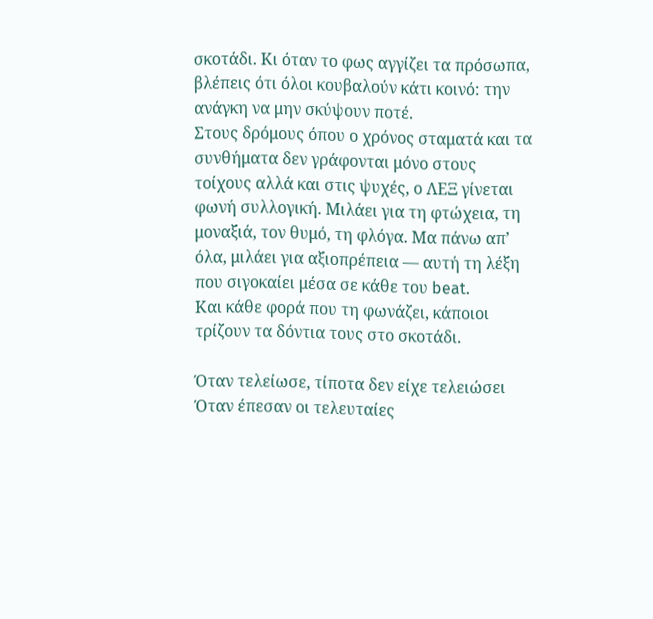σκοτάδι. Κι όταν το φως αγγίζει τα πρόσωπα, βλέπεις ότι όλοι κουβαλούν κάτι κοινό: την ανάγκη να μην σκύψουν ποτέ.
Στους δρόμους όπου ο χρόνος σταματά και τα συνθήματα δεν γράφονται μόνο στους τοίχους αλλά και στις ψυχές, ο ΛΕΞ γίνεται φωνή συλλογική. Μιλάει για τη φτώχεια, τη μοναξιά, τον θυμό, τη φλόγα. Μα πάνω απ’ όλα, μιλάει για αξιοπρέπεια — αυτή τη λέξη που σιγοκαίει μέσα σε κάθε του beat.
Και κάθε φορά που τη φωνάζει, κάποιοι τρίζουν τα δόντια τους στο σκοτάδι.

Όταν τελείωσε, τίποτα δεν είχε τελειώσει
Όταν έπεσαν οι τελευταίες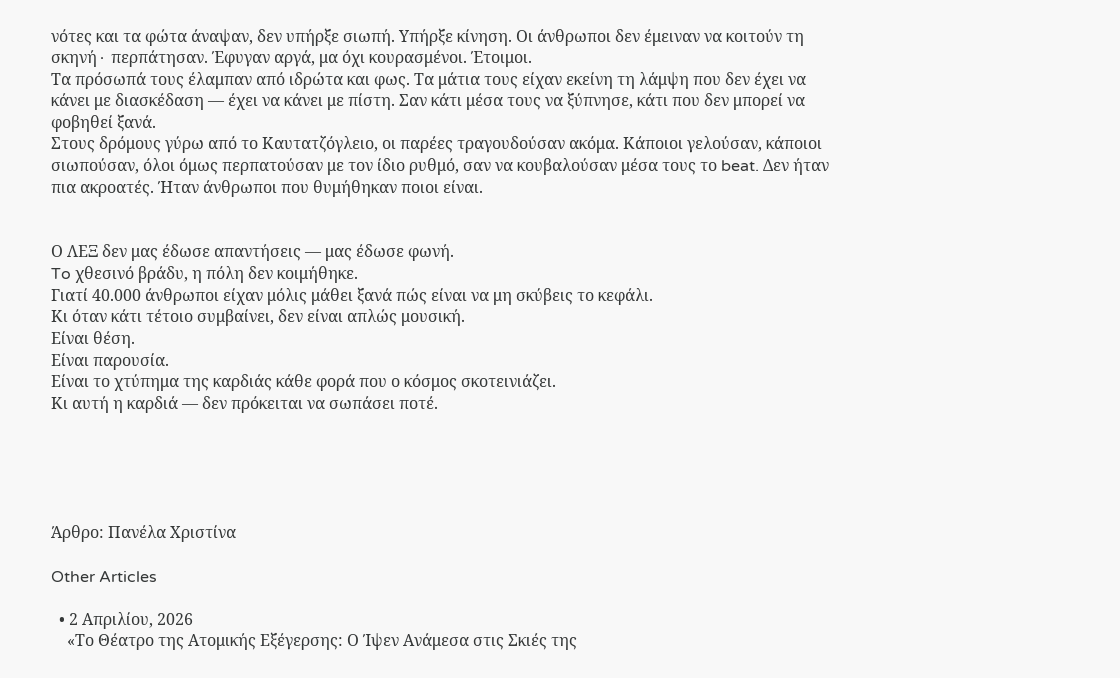νότες και τα φώτα άναψαν, δεν υπήρξε σιωπή. Υπήρξε κίνηση. Οι άνθρωποι δεν έμειναν να κοιτούν τη σκηνή∙ περπάτησαν. Έφυγαν αργά, μα όχι κουρασμένοι. Έτοιμοι.
Τα πρόσωπά τους έλαμπαν από ιδρώτα και φως. Τα μάτια τους είχαν εκείνη τη λάμψη που δεν έχει να κάνει με διασκέδαση — έχει να κάνει με πίστη. Σαν κάτι μέσα τους να ξύπνησε, κάτι που δεν μπορεί να φοβηθεί ξανά.
Στους δρόμους γύρω από το Καυτατζόγλειο, οι παρέες τραγουδούσαν ακόμα. Κάποιοι γελούσαν, κάποιοι σιωπούσαν, όλοι όμως περπατούσαν με τον ίδιο ρυθμό, σαν να κουβαλούσαν μέσα τους το beat. Δεν ήταν πια ακροατές. Ήταν άνθρωποι που θυμήθηκαν ποιοι είναι.


Ο ΛΕΞ δεν μας έδωσε απαντήσεις — μας έδωσε φωνή.
To χθεσινό βράδυ, η πόλη δεν κοιμήθηκε.
Γιατί 40.000 άνθρωποι είχαν μόλις μάθει ξανά πώς είναι να μη σκύβεις το κεφάλι.
Κι όταν κάτι τέτοιο συμβαίνει, δεν είναι απλώς μουσική.
Είναι θέση.
Είναι παρουσία.
Είναι το χτύπημα της καρδιάς κάθε φορά που ο κόσμος σκοτεινιάζει.
Κι αυτή η καρδιά — δεν πρόκειται να σωπάσει ποτέ.





Άρθρο: Πανέλα Χριστίνα

Other Articles

  • 2 Απριλίου, 2026
    «Το Θέατρο της Ατομικής Εξέγερσης: Ο Ίψεν Ανάμεσα στις Σκιές της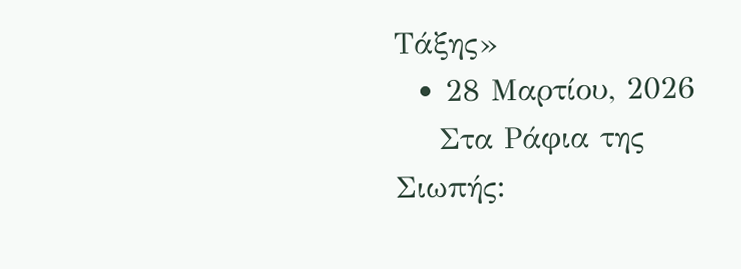Τάξης»
  • 28 Μαρτίου, 2026
    Στα Ράφια της Σιωπής: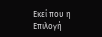Εκεί που η Επιλογή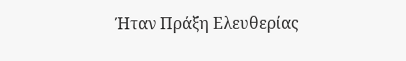Ήταν Πράξη Ελευθερίας